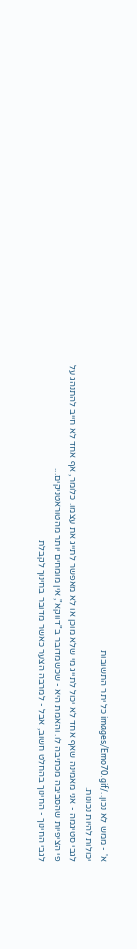א' - ממש לא נכון../images/Emo70.gif כל יתר התשובות
יכולות להיות נכונות.
לגבי סטיגמה - אני מאמינה שאף אחד לא יכול לתייג מי שלא מוכן או לא מאפשר לתייג את עצמו. כלומר, אף אחד לא חייב להתנהג על פי הציפיות שהסביבה מכתיבה לו. והאמת היא - שכשמדובר ב"דווקא", אין מומחים יותר מהטוראטניקים...
לגבי החינוך - החינוך בהחלט חשוב, אבל - למרבה הצער כאשר מדובר בחינוך לקבלת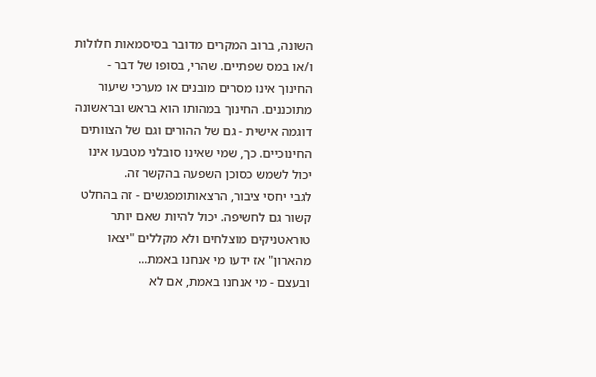השונה, ברוב המקרים מדובר בסיסמאות חלולות ו/או במס שפתיים. שהרי, בסופו של דבר - החינוך אינו מסרים מובנים או מערכי שיעור מתוכננים. החינוך במהותו הוא בראש ובראשונה דוגמה אישית - גם של ההורים וגם של הצוותים החינוכיים. כך, שמי שאינו סובלני מטבעו אינו יכול לשמש כסוכן השפעה בהקשר זה.
לגבי יחסי ציבור, הרצאותומפגשים - זה בהחלט קשור גם לחשיפה. יכול להיות שאם יותר טוראטניקים מוצלחים ולא מקללים "יצאו מהארון" אז ידעו מי אנחנו באמת...
ובעצם - מי אנחנו באמת, אם לא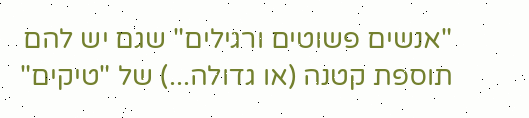"אנשים פשוטים ורגילים" שגם יש להם תוספת קטנה (או גדולה...) של "טיקים"